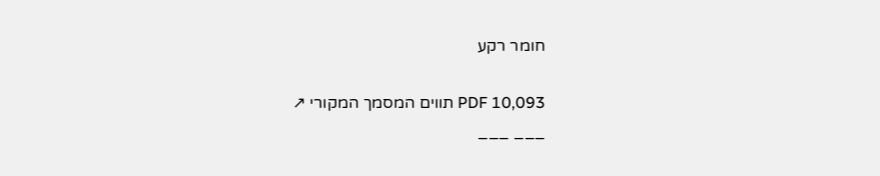חומר רקע

PDF 10,093 תווים המסמך המקורי ↗
___ ___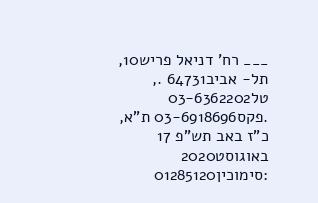___ רח' דניאל פריש10, תל- אביב64731 ., טל03-6362202 .פקס03-6918696 ת"א, כ"ז באב תש"פ 17 באוגוסט2020 :סימוכין01285120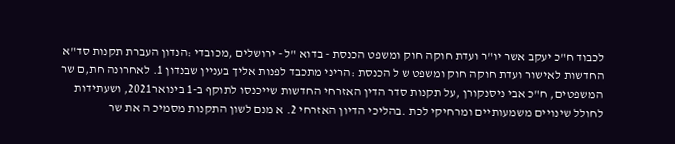לכבוד ח"כ יעקב אשר יו"ר ועדת חוקה חוק ומשפט הכנסת - בדוא "ל - ירושלים ,מכובדי :הנדון העברת תקנות סד"א החדשות לאישור ועדת חוקה חוק ומשפט ש ל הכנסת :הריני מתכבד לפנות אליך בעניין שבנדון 1. לאחרונה חת,ם שר המשפטים, ח"כ אבי ניסנקורן ,על תקנות סדר הדין האזרחי החדשות שייכנסו לתוקף ב-1 בינואר2021, ושעתידות לחולל שינויים משמעותיים ומרחיקי לכת .בהליכי הדיון האזרחי 2. א מנם לשון התקנות מסמיכ ה את שר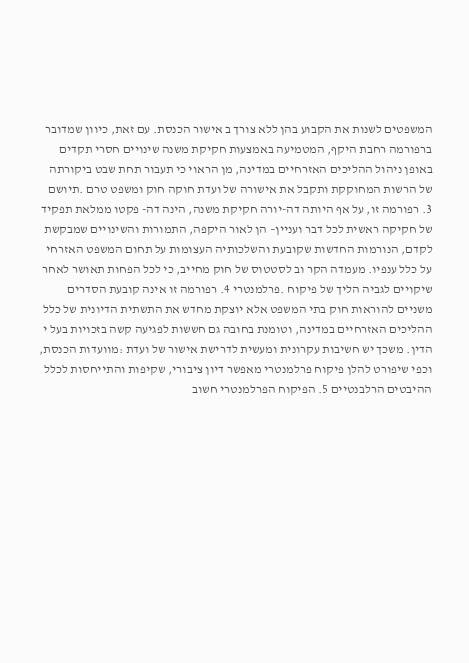המשפטים לשנות את הקבוע בהן ללא צורך ב אישור הכנסת. עם זאת, כיוון שמדובר ברפורמה רחבת היקף, המטמיעה באמצעות חקיקת משנה שינויים חסרי תקדים באופן ניהול ההליכים האזרחיים במדינה, מן הראוי כי תעבור תחת שבט ביקורתה של הרשות המחוקקת ותקבל את אישורה של ועדת חוקה חוק ומשפט טרם .תיושם 3. רפורמה זו, על אף היותה דה-יורה חקיקת משנה, הינה דה- פקטו ממלאת תפקיד של חקיקה ראשית לכל דבר ועניין– הן לאור היקפה, התמורות והשינויים שמבקשת לקדם, הנורמות החדשות שקובעת והשלכותיה העצומות על תחום המשפט האזרחי על כלל ענפיו. מעמדה הקר וב לסטטוס של חוק מחייב, כי לכל הפחות תאושר לאחר שיקויים לגביה הליך של פיקוח .פרלמנטרי 4. רפורמה זו אינה קובעת הסדרים משניים להוראות חוק בתי המשפט אלא יוצקת מחדש את התשתית הדיונית של כלל ההליכים האזרחיים במדינה, וטומנת בחובה גם חששות לפגיעה קשה בזכויות בעל י הדין. משכך יש חשיבות עקרונית ומעשית לדרישת אישור של ועדת :מוועדות הכנסת, וכפי שיפורט להלן פיקוח פרלמנטרי מאפשר דיון ציבורי, שקיפות והתייחסות לכלל ההיבטים הרלבנטיים 5. הפיקוח הפרלמנטרי חשוב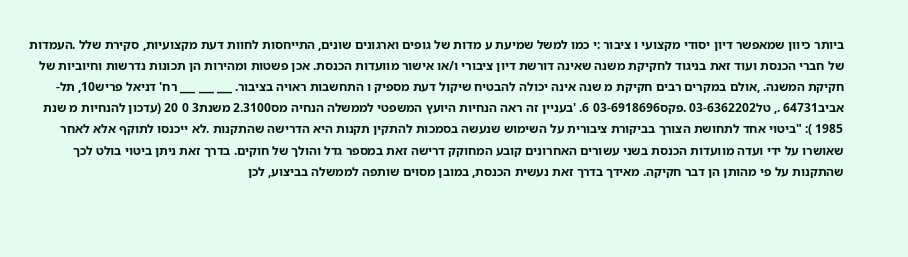ביותר כיוון שמאפשר דיון יסודי מקצועי ו ציבור :י כמו למשל שמיעת ע מדות של גופים וארגונים שונים, התייחסות לחוות דעת מקצועיות, סקירת שלל .העמדות של חברי הכנסת ועוד זאת בניגוד לחקיקת משנה שאינה דורשת דיון ציבורי ו/או אישור מוועדות הכנסת. אכן פשטות ומהירות הן תכונות נדרשות וחיוביות של חקיקת המשנה. ,אולם במקרים רבים חקיקת מ שנה אינה יכולה להבטיח שיקול דעת מספיק ו התחשבות ראויה בציבור. ___ ___ ___ רח' דניאל פריש10, תל- אביב64731 ., טל03-6362202 .פקס03-6918696 6. 'בעניין זה ראה הנחיות היועץ המשפטי לממשלה הנחיה מס2.3100 משנת3 0 20 (עדכון להנחיות מ שנת 1985 ): "ביטוי אחד לתחושת הצורך בביקורת ציבורית על השימוש שנעשה בסמכות להתקין תקנות היא הדרישה שהתקנות .לא ייכנסו לתוקף אלא לאחר שאושרו על ידי ועדה מוועדות הכנסת בשני עשורים האחרונים קובע המחוקק דרישה זאת במספר גדל והולך של חוקים. בדרך זאת ניתן ביטוי בולט לכך שהתקנות על פי מהותן הן דבר חקיקה. מאידך בדרך זאת נעשית הכנסת, במובן מסוים שותפה לממשלה בביצוע, לכן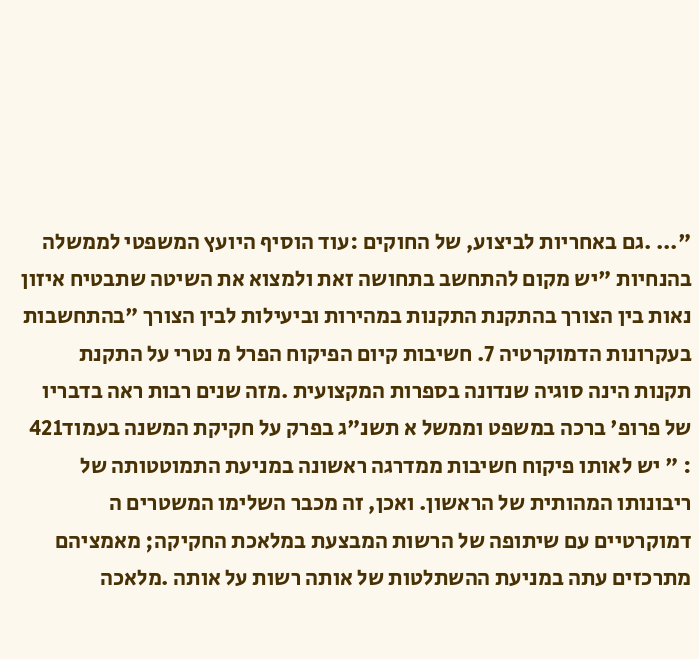"... .גם באחריות לביצוע, של החוקים :עוד הוסיף היועץ המשפטי לממשלה בהנחיות "יש מקום להתחשב בתחושה זאת ולמצוא את השיטה שתבטיח איזון נאות בין הצורך בהתקנת התקנות במהירות וביעילות לבין הצורך "בהתחשבות בעקרונות הדמוקרטיה 7. חשיבות קיום הפיקוח הפרל מ נטרי על התקנת תקנות הינה סוגיה שנדונה בספרות המקצועית .מזה שנים רבות ראה בדבריו של פרופ' ברכה במשפט וממשל א תשנ"ג בפרק על חקיקת המשנה בעמוד421 : " יש לאותו פיקוח חשיבות ממדרגה ראשונה במניעת התמוטטותה של ריבונותו המהותית של הראשון. ואכן, זה מכבר השלימו המשטרים ה דמוקרטיים עם שיתופה של הרשות המבצעת במלאכת החקיקה; מאמציהם מתרכזים עתה במניעת ההשתלטות של אותה רשות על אותה .מלאכה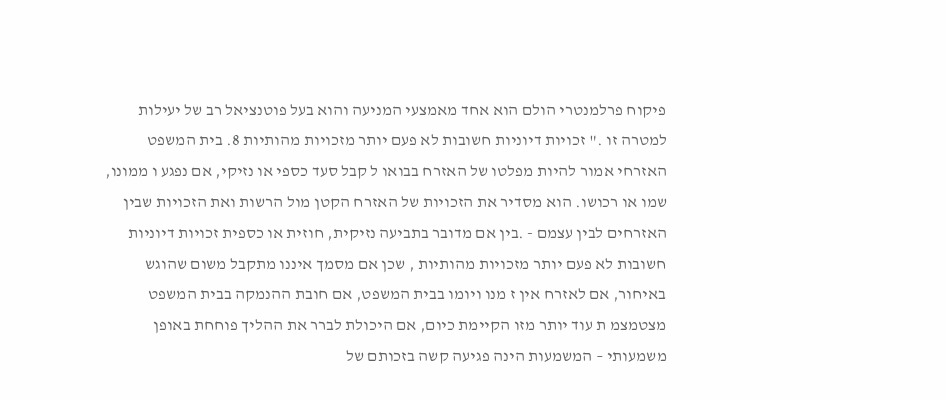פיקוח פרלמנטרי הולם הוא אחד מאמצעי המניעה והוא בעל פוטנציאל רב של יעילות למטרה זו ." זכויות דיוניות חשובות לא פעם יותר מזכויות מהותיות 8. בית המשפט האזרחי אמור להיות מפלטו של האזרח בבואו ל קבל סעד כספי או נזיקי, אם נפגע ו ממונו, שמו או רכושו. הוא מסדיר את הזכויות של האזרח הקטן מול הרשות ואת הזכויות שבין האזרחים לבין עצמם - .בין אם מדובר בתביעה נזיקית, חוזית או כספית זכויות דיוניות חשובות לא פעם יותר מזכויות מהותיות , שכן אם מסמך איננו מתקבל משום שהוגש באיחור, אם לאזרח אין ז מנו ויומו בבית המשפט, אם חובת ההנמקה בבית המשפט מצטמצמ ת עוד יותר מזו הקיימת כיום, אם היכולת לברר את ההליך פוחחת באופן משמעותי – המשמעות הינה פגיעה קשה בזכותם של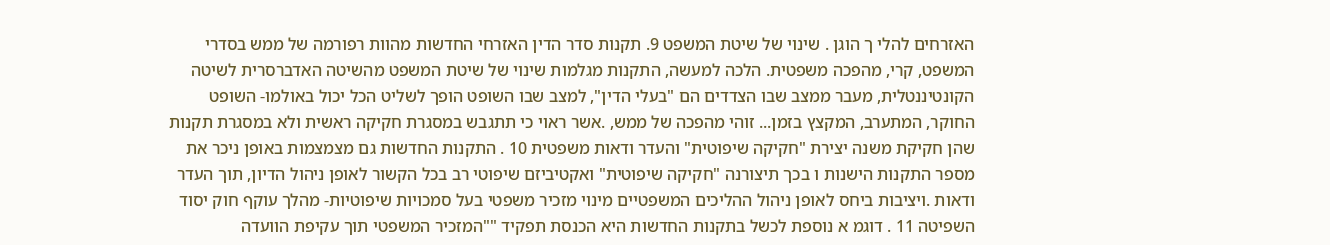האזרחים להלי ך הוגן . שינוי של שיטת המשפט 9. תקנות סדר הדין האזרחי החדשות מהוות רפורמה של ממש בסדרי המשפט, קרי, מהפכה משפטית. הלכה למעשה, התקנות מגלמות שינוי של שיטת המשפט מהשיטה האדברסרית לשיטה הקונטיננטלית, מעבר ממצב שבו הצדדים הם "בעלי הדין", למצב שבו השופט הופך לשליט הכל יכול באולמו- השופט החוקר, המתערב, המקצץ בזמן... זוהי מהפכה של ממש, .אשר ראוי כי תתגבש במסגרת חקיקה ראשית ולא במסגרת תקנות שהן חקיקת משנה יצירת "חקיקה שיפוטית" והעדר ודאות משפטית 10 . התקנות החדשות גם מצמצמות באופן ניכר את מספר התקנות הישנות ו בכך תיצורנה "חקיקה שיפוטית" ואקטיביזם שיפוטי רב בכל הקשור לאופן ניהול הדיון, תוך העדר ודאות .ויציבות ביחס לאופן ניהול ההליכים המשפטיים מינוי מזכיר משפטי בעל סמכויות שיפוטיות- מהלך עוקף חוק יסוד השפיטה 11 . דוגמ א נוספת לכשל בתקנות החדשות היא הכנסת תפקיד ""המזכיר המשפטי תוך עקיפת הוועדה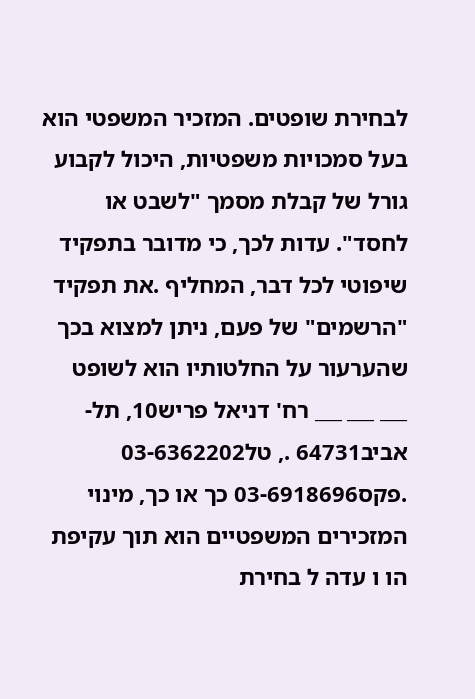לבחירת שופטים. המזכיר המשפטי הוא בעל סמכויות משפטיות, היכול לקבוע גורל של קבלת מסמך "לשבט או לחסד". עדות לכך, כי מדובר בתפקיד שיפוטי לכל דבר, המחליף .את תפקיד "הרשמים" של פעם, ניתן למצוא בכך שהערעור על החלטותיו הוא לשופט ___ ___ ___ רח' דניאל פריש10, תל- אביב64731 ., טל03-6362202 .פקס03-6918696 כך או כך, מינוי המזכירים המשפטיים הוא תוך עקיפת הו ו עדה ל בחירת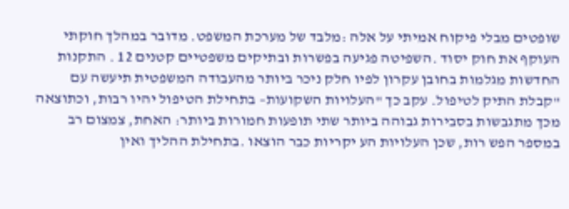שופטים מבלי פיקוח אמיתי על אלה :מלבד של מערכת המשפט. מדובר במהלך חוקתי העוקף את חוק יסוד .השפיטה פגיעה בפשרות ובתיקים משפטיים קטנים 12 . התקנות החדשות מגלמות בחובן עקרון לפיו חלק ניכר ביותר מהעבודה המשפטית תיעשה עם "קבלת התיק לטיפול. עקב כך "העלויות השקועות– בתחילת הטיפול יהיו רבות, וכתוצאה מכך מתגבשות בסבירות גבוהה ביותר שתי תופעות חמורות ביותר: האחת, צמצום רב במספר הפש רות, שכן העלויות הע יקריות כבר הוצאו .בתחילת ההליך ואין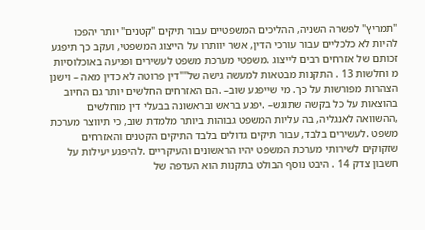"תמריץ" לפשרה השניה, ההליכים המשפטיים עבור תיקים "קטנים" יותר יהפכו להיות לא כלכליים עבור עורכי הדין, אשר יוותרו על הייצוג המשפטי, ועקב כך תיפגע זכותם של אזרחים רבים לייצוג .משפטי מערכת משפט לעשירים ופגיעה באוכלוסיות מ וחלשות 13 . התקנות מבטאות למעשה גישה של""דין פרוטה לא כדין מאה – וישנן הצהרות מפורשות על כך. מי שייפגע שוב– .הם האזרחים החלשים יותר גם החיוב בהוצאות על כל בקשה שתוגש– .יפגע בראש ובראשונה בבעלי דין מוחלשים ,ההשוואה לאנגליה, בה עליות המשפט גבוהות ביותר מלמדת שוב, כי תיווצר מערכת משפט .לעשירים בלבד, עבור תיקים גדולים בלבד התיקים הקטנים והאזרחים שזקוקים לשירותי מערכת המשפט יהיו הראשונים והעיקריים .להיפגע יעילות על חשבון צדק 14 . היבט נוסף הבולט בתקנות הוא העדפה של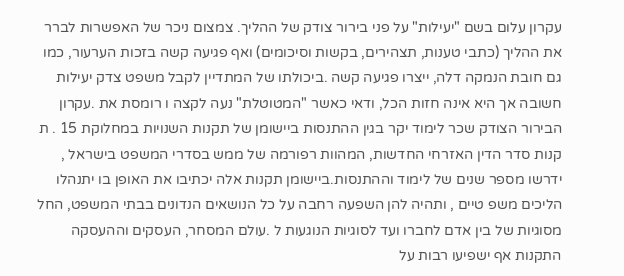עקרון עלום בשם "יעילות" על פני בירור צודק של ההליך. צמצום ניכר של האפשרות לברר את ההליך (כתבי טענות, תצהירים, בקשות וסיכומים) ואף פגיעה קשה בזכות הערעור, כמו גם חובת הנמקה דלה, ייצרו פגיעה קשה .ביכולתו של המתדיין לקבל משפט צדק יעילות חשובה אך היא אינה חזות הכל, ודאי כאשר "המטוטלת" נעה לקצה ו רומסת את .עקרון הבירור הצודק שכר לימוד יקר בגין ההתנסות ביישומן של תקנות השנויות במחלוקת 15 . ת קנות סדר הדין האזרחי החדשות, המהוות רפורמה של ממש בסדרי המשפט בישראל , ידרשו מספר שנים של לימוד וההתנסות.ביישומן תקנות אלה יכתיבו את האופן בו יתנהלו הליכים משפ טיים , ותהיה להן השפעה רחבה על כל הנושאים הנדונים בבתי המשפט, החל מסוגיות של בין אדם לחברו ועד לסוגיות הנוגעות ל .עולם המסחר, העסקים וההעסקה התקנות אף ישפיעו רבות על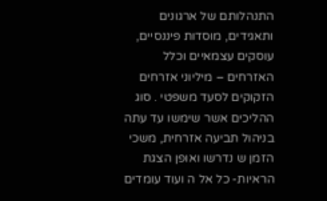התנהלותם של ארגונים ותאגידים, מוסדות פיננסיים, עוסקים עצמאיים וכלל האזרחים – מיליוני אזרחים הזקוקים לסעד משפטי . סוג ההליכים אשר שימשו עד עתה בניהול תביעה אזרחית, משכי הזמן ש נדרשו ואופן הצגת הראיות- כל אל ה ועוד עומדים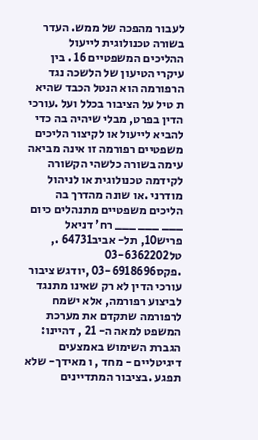לעבור מהפכה של ממש. העדר בשורה טכנולוגית לייעול ההליכים המשפטיים 16 . בין עיקרי הטיעון של הלשכה נגד הרפורמה הוא הנטל הכבד שהיא ת טיל על הציבור בכלל ועל .עורכי הדין בפרט, מבלי שיהיה בה כדי להביא לייעול או לקיצור הליכים משפטיים רפורמה זו אינה מביאה עימה בשורה כלשהי הקשורה לקידמה טכנולוגית או לניהול מודרני .או שונה מהדרך בה הליכים משפטיים מתנהלים כיום ___ ___ ___ רח' דניאל פריש10, תל- אביב64731 ., טל03-6362202 .פקס03-6918696 ,יודגש ציבור עורכי הדין לא רק שאינו מתנגד לביצוע רפורמה, אלא ישמח לרפורמה שתקדם את מערכת המשפט למאה ה- 21 , דהיינו: הגברת השימוש באמצעים דיגיטליים - מחד , ו מאידך- שלא תפגע .בציבור המתדיינים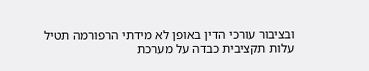ובציבור עורכי הדין באופן לא מידתי הרפורמה תטיל עלות תקציבית כבדה על מערכת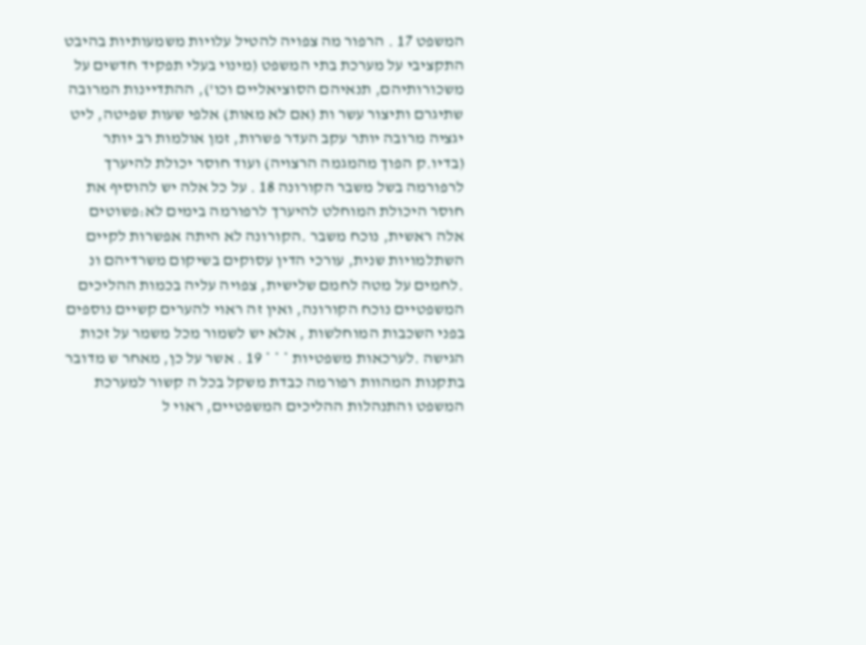המשפט 17 . הרפור מה צפויה להטיל עלויות משמעותיות בהיבט התקציבי על מערכת בתי המשפט (מינוי בעלי תפקיד חדשים על משכורותיהם, תנאיהם הסוציאליים וכו'), ההתדיינות המרובה שתיגרם ותיצור עשר ות (אם לא מאות) אלפי שעות שפיטה, ליט יגציה מרובה יותר עקב העדר פשרות, זמן אולמות רב יותר (בדיו.ק הפוך מהמגמה הרצויה) ועוד חוסר יכולת להיערך לרפורמה בשל משבר הקורונה 18 . על כל אלה יש להוסיף את חוסר היכולת המוחלט להיערך לרפורמה בימים לא:פשוטים אלה ראשית, נוכח משבר .הקורונה לא היתה אפשרות לקיים השתלמויות שנית, עורכי הדין עסוקים בשיקום משרדיהם ונ .לחמים על מטה לחמם שלישית, צפויה עליה בכמות ההליכים המשפטיים נוכח הקורונה, ואין זה ראוי להערים קשיים נוספים בפני השכבות המוחלשות , אלא יש לשמור מכל משמר על זכות הגישה .לערכאות משפטיות * * * 19 . אשר על כן, מאחר ש מדובר בתקנות המהוות רפורמה כבדת משקל בכל ה קשור למערכת המשפט והתנהלות ההליכים המשפטיים, ראוי ל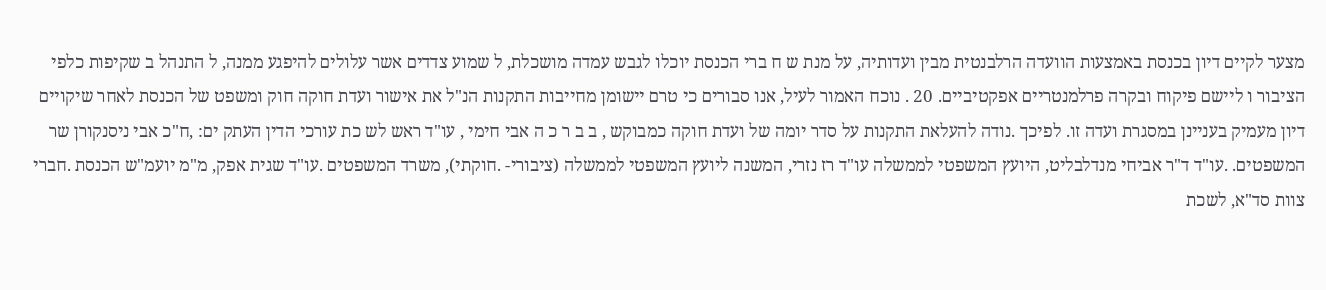מצער לקיים דיון בכנסת באמצעות הוועדה הרלבנטית מבין ועדותיה, על מנת ש ח ברי הכנסת יוכלו לגבש עמדה מושכלת, ל שמוע צדדים אשר עלולים להיפגע ממנה, ל התנהל ב שקיפות כלפי הציבור ו ליישם פיקוח ובקרה פרלמנטריים אפקטיביים. 20 . נוכח האמור לעיל, אנו סבורים כי טרם יישומן מחייבות התקנות הנ"ל את אישור ועדת חוקה חוק ומשפט של הכנסת לאחר שיקויים דיון מעמיק בעניינן במסגרת ועדה זו. לפיכך .נודה להעלאת התקנות על סדר יומה של ועדת חוקה כמבוקש , ב ב ר כ ה אבי חימי , עו"ד ראש לש כת עורכי הדין העתק ים: ,ח"כ אבי ניסנקורן שר המשפטים. .עו"ד ד"ר אביחי מנדלבליט, היועץ המשפטי לממשלה עו"ד רז נזרי, המשנה ליועץ המשפטי לממשלה (ציבורי- .חוקתי), משרד המשפטים .עו"ד שגית אפק, מ"מ יועמ"ש הכנסת .חברי צוות סד"א, לשכת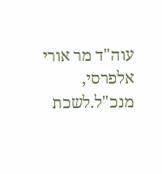עוה"ד מר אורי אלפרסי, מנכ"ל.לשכת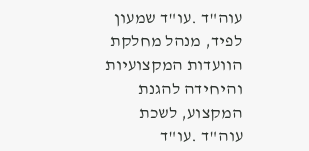עוה"ד .עו"ד שמעון לפיד, מנהל מחלקת הוועדות המקצועיות והיחידה להגנת המקצוע, לשכת עוה"ד .עו"ד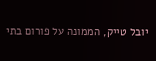יובל טייק, הממונה על פורום בתי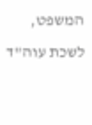המשפט, לשכת עוה"ד